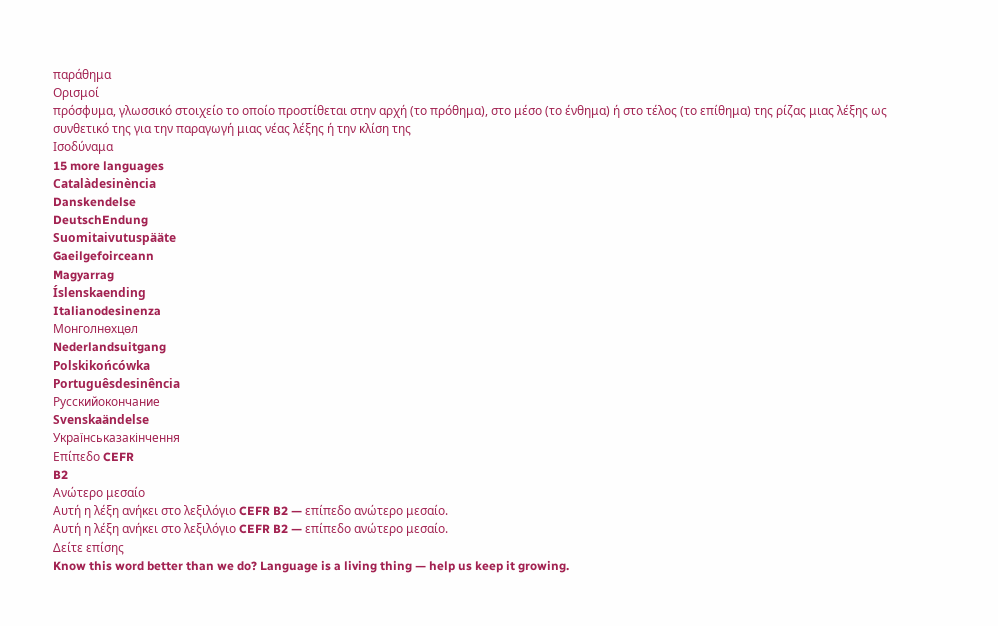παράθημα
Ορισμοί
πρόσφυμα, γλωσσικό στοιχείο το οποίο προστίθεται στην αρχή (το πρόθημα), στο μέσο (το ένθημα) ή στο τέλος (το επίθημα) της ρίζας μιας λέξης ως συνθετικό της για την παραγωγή μιας νέας λέξης ή την κλίση της
Ισοδύναμα
15 more languages
Catalàdesinència
Danskendelse
DeutschEndung
Suomitaivutuspääte
Gaeilgefoirceann
Magyarrag
Íslenskaending
Italianodesinenza
Монголнөхцөл
Nederlandsuitgang
Polskikońcówka
Portuguêsdesinência
Русскийокончание
Svenskaändelse
Українськазакінчення
Επίπεδο CEFR
B2
Ανώτερο μεσαίο
Αυτή η λέξη ανήκει στο λεξιλόγιο CEFR B2 — επίπεδο ανώτερο μεσαίο.
Αυτή η λέξη ανήκει στο λεξιλόγιο CEFR B2 — επίπεδο ανώτερο μεσαίο.
Δείτε επίσης
Know this word better than we do? Language is a living thing — help us keep it growing.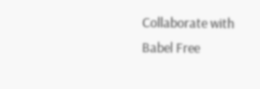Collaborate with Babel Free